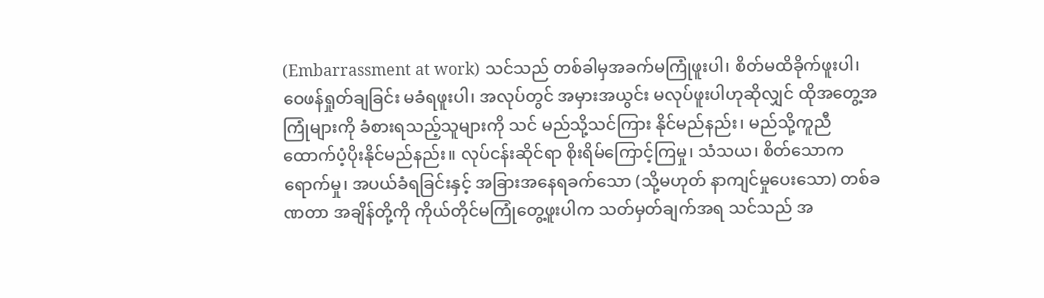(Embarrassment at work) သင်သည် တစ်ခါမှအခက်မကြုံဖူးပါ၊ စိတ်မထိခိုက်ဖူးပါ၊ ဝေဖန်ရှုတ်ချခြင်း မခံရဖူးပါ၊ အလုပ်တွင် အမှားအယွင်း မလုပ်ဖူးပါဟုဆိုလျှင် ထိုအတွေ့အကြုံများကို ခံစားရသည့်သူများကို သင် မည်သို့သင်ကြား နိုင်မည်နည်း၊ မည်သို့ကူညီထောက်ပံ့ပိုးနိုင်မည်နည်း။ လုပ်ငန်းဆိုင်ရာ စိုးရိမ်ကြောင့်ကြမှု၊ သံသယ၊ စိတ်သောကရောက်မှု၊ အပယ်ခံရခြင်းနှင့် အခြားအနေရခက်သော (သို့မဟုတ် နာကျင်မှုပေးသော) တစ်ခဏတာ အချိန်တို့ကို ကိုယ်တိုင်မကြုံတွေ့ဖူးပါက သတ်မှတ်ချက်အရ သင်သည် အ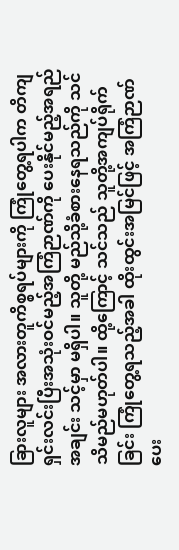ခြားလူများ အလားတူကိစ္စရပ်များကို ကြုံတွေ့ရပါက တိကျရှင်းလင်းပြီးအသုံးဝင်မည့်အကြံဉာဏ်ကို ပေးနိုင်မည့်အရည်အချင်း သင့်မှာ မရှိပါ။ သူတို့ မည်သို့ခံစားနေရသည်ကို သင် သိမည်မဟုတ်ပါ။ ထို့ကြောင့် သင်သည် သူတို့အကျပ်ရိုက်ခြင်း ကြုံတွေ့ရသည့်အခါ ထိုးထွင်းအမြင်ဖြင့် အကြံဉာဏ်ပေး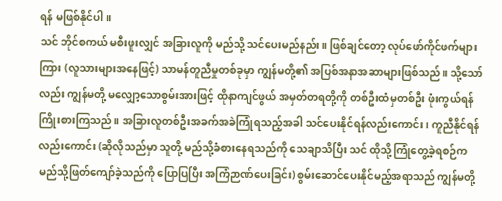ရန် မဖြစ်နိုင်ပါ။
သင် ဘိုင်စကယ် မစီးဖူးလျှင် အခြားလူကို မည်သို့ သင်ပေးမည်နည်း။ ဖြစ်ချင်တော့ လုပ်ဖော်ကိုင်ဖက်များကြား (လူသားများအနေဖြင့်) သာမန်တူညီမှုတစ်ခုမှာ ကျွန်မတို့၏ အပြစ်အနာအဆာများဖြစ်သည်။ သို့သော်လည်း ကျွန်မတို့ မလျှော့သောစွမ်းအားဖြင့် ထိုနာကျင်ဖွယ် အမှတ်တရတို့ကို တစ်ဦးထံမှတစ်ဦး ဖုံးကွယ်ရန် ကြိုးစားကြသည်။ အခြားလူတစ်ဦးအခက်အခဲကြုံရသည့်အခါ သင်ပေးနိုင်ရန်လည်းကောင်း၊ ကူညီနိုင်ရန်လည်းကောင်း (ဆိုလိုသည်မှာ သူတို့ မည်သို့ခံစားနေရသည်ကို သေချာသိပြီး သင် ထိုသို့ကြုံတွေ့ခဲ့ရစဉ်က မည်သို့ဖြတ်ကျော်ခဲ့သည်ကို ပြောပြပြီး အကြံဉာဏ်ပေးခြင်း) စွမ်းဆောင်ပေးနိုင်မည့်အရာသည် ကျွန်မတို့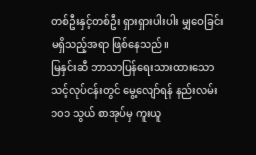တစ်ဦးနှင့်တစ်ဦး ရှားရှားပါးပါး မျှဝေခြင်း မရှိသည့်အရာ ဖြစ်နေသည်။
မြနှင်းဆီ ဘာသာပြန်ရေးသားထားသော သင့်လုပ်ငန်းတွင် မွေ့လျော်ရန် နည်းလမ်း ၁၀၁ သွယ် စာအုပ်မှ ကူးယူ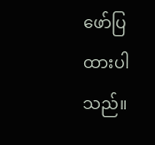ဖော်ပြထားပါသည်။